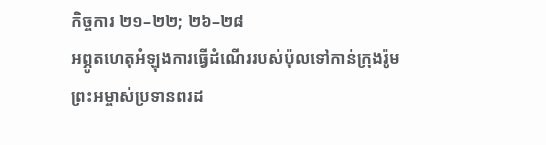កិច្ចការ ២១–២២; ២៦–២៨
អព្ភូតហេតុអំឡុងការធ្វើដំណើររបស់ប៉ុលទៅកាន់ក្រុងរ៉ូម
ព្រះអម្ចាស់ប្រទានពរដ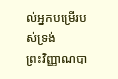ល់អ្នកបម្រើរបស់ទ្រង់
ព្រះវិញ្ញាណបា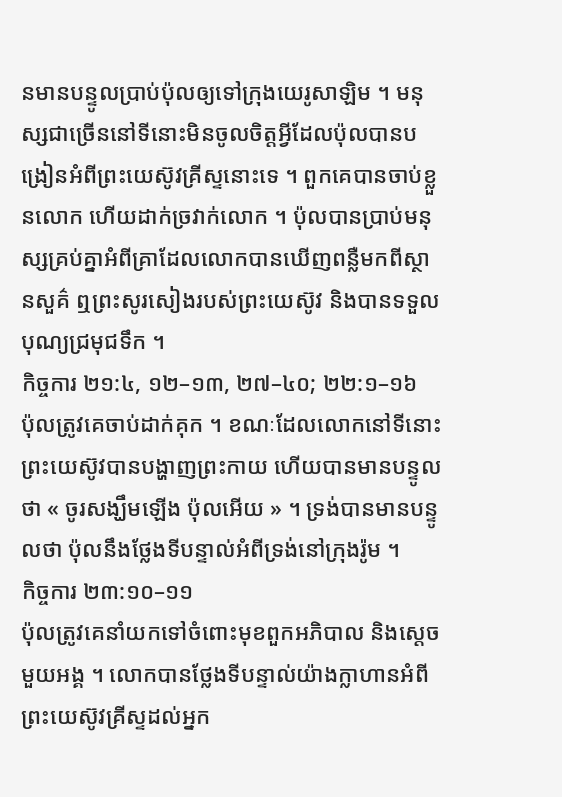នមានបន្ទូលប្រាប់ប៉ុលឲ្យទៅក្រុងយេរូសាឡិម ។ មនុស្សជាច្រើននៅទីនោះមិនចូលចិត្តអ្វីដែលប៉ុលបានបង្រៀនអំពីព្រះយេស៊ូវគ្រីស្ទនោះទេ ។ ពួកគេបានចាប់ខ្លួនលោក ហើយដាក់ច្រវាក់លោក ។ ប៉ុលបានប្រាប់មនុស្សគ្រប់គ្នាអំពីគ្រាដែលលោកបានឃើញពន្លឺមកពីស្ថានសួគ៌ ឮព្រះសូរសៀងរបស់ព្រះយេស៊ូវ និងបានទទួលបុណ្យជ្រមុជទឹក ។
កិច្ចការ ២១:៤, ១២–១៣, ២៧–៤០; ២២:១–១៦
ប៉ុលត្រូវគេចាប់ដាក់គុក ។ ខណៈដែលលោកនៅទីនោះ ព្រះយេស៊ូវបានបង្ហាញព្រះកាយ ហើយបានមានបន្ទូលថា « ចូរសង្ឃឹមឡើង ប៉ុលអើយ » ។ ទ្រង់បានមានបន្ទូលថា ប៉ុលនឹងថ្លែងទីបន្ទាល់អំពីទ្រង់នៅក្រុងរ៉ូម ។
កិច្ចការ ២៣:១០–១១
ប៉ុលត្រូវគេនាំយកទៅចំពោះមុខពួកអភិបាល និងស្តេចមួយអង្គ ។ លោកបានថ្លែងទីបន្ទាល់យ៉ាងក្លាហានអំពីព្រះយេស៊ូវគ្រីស្ទដល់អ្នក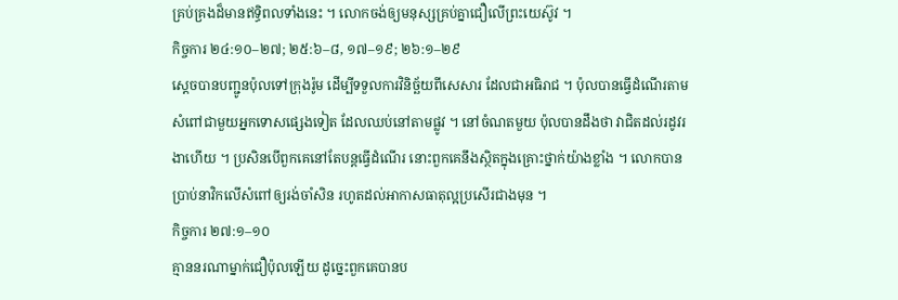គ្រប់គ្រងដ៏មានឥទ្ធិពលទាំងនេះ ។ លោកចង់ឲ្យមនុស្សគ្រប់គ្នាជឿលើព្រះយេស៊ូវ ។
កិច្ចការ ២៤:១០–២៧; ២៥:៦–៨, ១៧–១៩; ២៦:១–២៩
ស្តេចបានបញ្ជូនប៉ុលទៅក្រុងរ៉ូម ដើម្បីទទួលការវិនិច្ឆ័យពីសេសារ ដែលជាអធិរាជ ។ ប៉ុលបានធ្វើដំណើរតាមសំពៅជាមួយអ្នកទោសផ្សេងទៀត ដែលឈប់នៅតាមផ្លូវ ។ នៅចំណតមួយ ប៉ុលបានដឹងថា វាជិតដល់រដូវរងាហើយ ។ ប្រសិនបើពួកគេនៅតែបន្តធ្វើដំណើរ នោះពួកគេនឹងស្ថិតក្នុងគ្រោះថ្នាក់យ៉ាងខ្លាំង ។ លោកបានប្រាប់នាវិកលើសំពៅឲ្យរង់ចាំសិន រហូតដល់អាកាសធាតុល្អប្រសើរជាងមុន ។
កិច្ចការ ២៧:១–១០
គ្មាននរណាម្នាក់ជឿប៉ុលឡើយ ដូច្នេះពួកគេបានប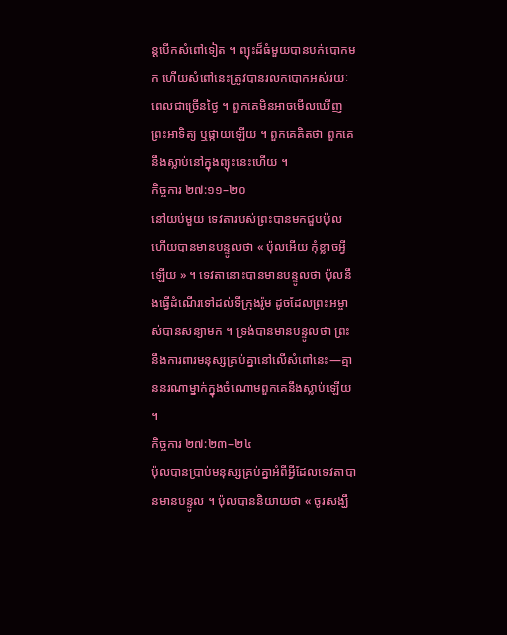ន្តបើកសំពៅទៀត ។ ព្យុះដ៏ធំមួយបានបក់បោកមក ហើយសំពៅនេះត្រូវបានរលកបោកអស់រយៈពេលជាច្រើនថ្ងៃ ។ ពួកគេមិនអាចមើលឃើញព្រះអាទិត្យ ឬផ្កាយឡើយ ។ ពួកគេគិតថា ពួកគេនឹងស្លាប់នៅក្នុងព្យុះនេះហើយ ។
កិច្ចការ ២៧:១១–២០
នៅយប់មួយ ទេវតារបស់ព្រះបានមកជួបប៉ុល ហើយបានមានបន្ទូលថា « ប៉ុលអើយ កុំខ្លាចអ្វីឡើយ » ។ ទេវតានោះបានមានបន្ទូលថា ប៉ុលនឹងធ្វើដំណើរទៅដល់ទីក្រុងរ៉ូម ដូចដែលព្រះអម្ចាស់បានសន្យាមក ។ ទ្រង់បានមានបន្ទូលថា ព្រះនឹងការពារមនុស្សគ្រប់គ្នានៅលើសំពៅនេះ—គ្មាននរណាម្នាក់ក្នុងចំណោមពួកគេនឹងស្លាប់ឡើយ ។
កិច្ចការ ២៧:២៣–២៤
ប៉ុលបានប្រាប់មនុស្សគ្រប់គ្នាអំពីអ្វីដែលទេវតាបានមានបន្ទូល ។ ប៉ុលបាននិយាយថា « ចូរសង្ឃឹ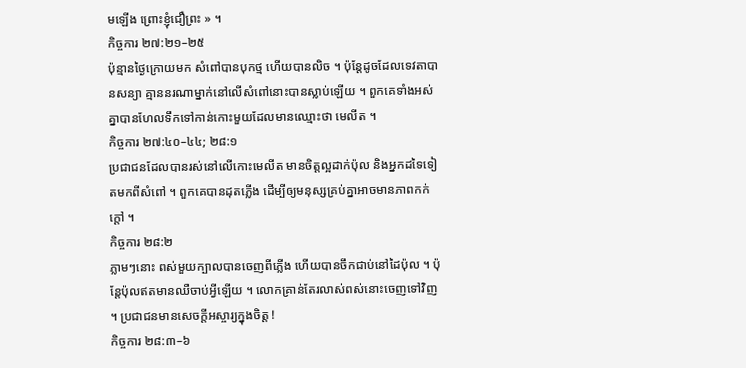មឡើង ព្រោះខ្ញុំជឿព្រះ » ។
កិច្ចការ ២៧:២១–២៥
ប៉ុន្មានថ្ងៃក្រោយមក សំពៅបានបុកថ្ម ហើយបានលិច ។ ប៉ុន្តែដូចដែលទេវតាបានសន្យា គ្មាននរណាម្នាក់នៅលើសំពៅនោះបានស្លាប់ឡើយ ។ ពួកគេទាំងអស់គ្នាបានហែលទឹកទៅកាន់កោះមួយដែលមានឈ្មោះថា មេលីត ។
កិច្ចការ ២៧:៤០–៤៤; ២៨:១
ប្រជាជនដែលបានរស់នៅលើកោះមេលីត មានចិត្តល្អដាក់ប៉ុល និងអ្នកដទៃទៀតមកពីសំពៅ ។ ពួកគេបានដុតភ្លើង ដើម្បីឲ្យមនុស្សគ្រប់គ្នាអាចមានភាពកក់ក្តៅ ។
កិច្ចការ ២៨:២
ភ្លាមៗនោះ ពស់មួយក្បាលបានចេញពីភ្លើង ហើយបានចឹកជាប់នៅដៃប៉ុល ។ ប៉ុន្តែប៉ុលឥតមានឈឺចាប់អ្វីឡើយ ។ លោកគ្រាន់តែរលាស់ពស់នោះចេញទៅវិញ ។ ប្រជាជនមានសេចក្តីអស្ចារ្យក្នុងចិត្ត !
កិច្ចការ ២៨:៣–៦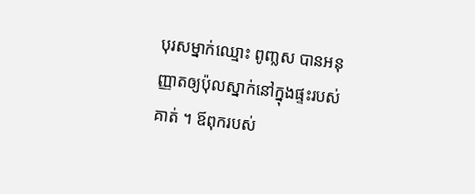បុរសម្នាក់ឈ្មោះ ពូញ្លស បានអនុញ្ញាតឲ្យប៉ុលស្នាក់នៅក្នុងផ្ទះរបស់គាត់ ។ ឪពុករបស់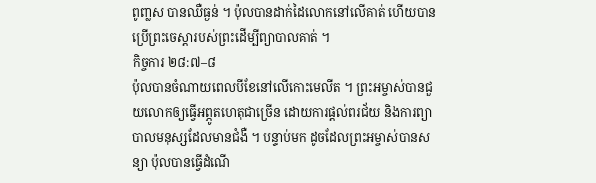ពូញ្លស បានឈឺធ្ងន់ ។ ប៉ុលបានដាក់ដៃលោកនៅលើគាត់ ហើយបានប្រើព្រះចេស្ដារបស់ព្រះដើម្បីព្យាបាលគាត់ ។
កិច្ចការ ២៨:៧–៨
ប៉ុលបានចំណាយពេលបីខែនៅលើកោះមេលីត ។ ព្រះអម្ចាស់បានជួយលោកឲ្យធ្វើអព្ភូតហេតុជាច្រើន ដោយការផ្ដល់ពរជ័យ និងការព្យាបាលមនុស្សដែលមានជំងឺ ។ បន្ទាប់មក ដូចដែលព្រះអម្ចាស់បានសន្យា ប៉ុលបានធ្វើដំណើ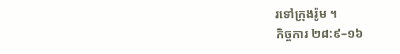រទៅក្រុងរ៉ូម ។
កិច្ចការ ២៨:៩–១៦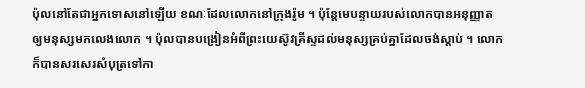ប៉ុលនៅតែជាអ្នកទោសនៅឡើយ ខណៈដែលលោកនៅក្រុងរ៉ូម ។ ប៉ុន្តែមេបន្ទាយរបស់លោកបានអនុញ្ញាតឲ្យមនុស្សមកលេងលោក ។ ប៉ុលបានបង្រៀនអំពីព្រះយេស៊ូវគ្រីស្ទដល់មនុស្សគ្រប់គ្នាដែលចង់ស្តាប់ ។ លោកក៏បានសរសេរសំបុត្រទៅកា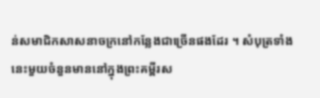ន់សមាជិកសាសនាចក្រនៅកន្លែងជាច្រើនផងដែរ ។ សំបុត្រទាំងនេះមួយចំនួនមាននៅក្នុងព្រះគម្ពីរស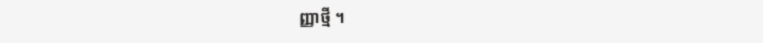ញ្ញាថ្មី ។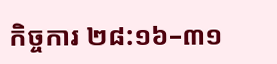កិច្ចការ ២៨:១៦–៣១